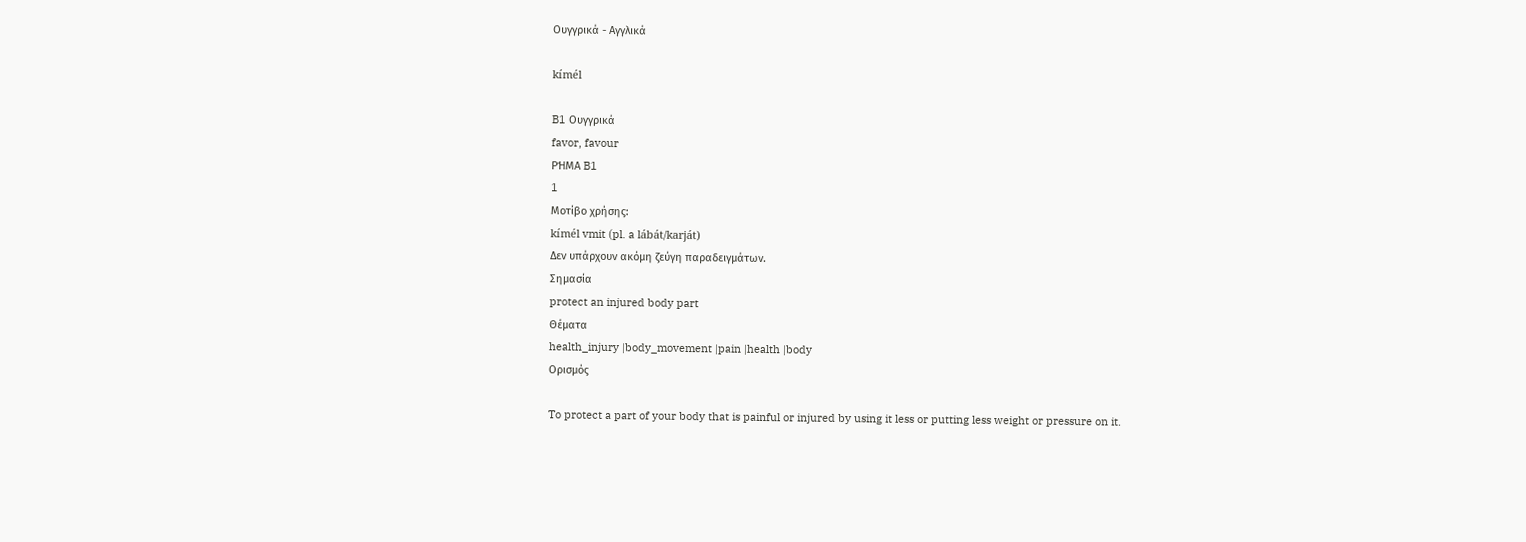Ουγγρικά - Αγγλικά

kímél

B1 Ουγγρικά
favor, favour
ΡΉΜΑ B1
1
Μοτίβο χρήσης:
kímél vmit (pl. a lábát/karját)
Δεν υπάρχουν ακόμη ζεύγη παραδειγμάτων.
Σημασία
protect an injured body part
Θέματα
health_injury |body_movement |pain |health |body
Ορισμός

To protect a part of your body that is painful or injured by using it less or putting less weight or pressure on it.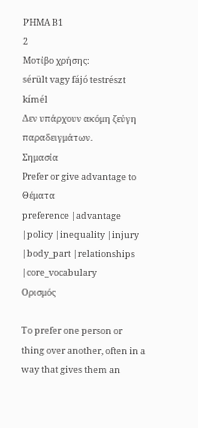ΡΉΜΑ B1
2
Μοτίβο χρήσης:
sérült vagy fájó testrészt kímél
Δεν υπάρχουν ακόμη ζεύγη παραδειγμάτων.
Σημασία
Prefer or give advantage to
Θέματα
preference |advantage |policy |inequality |injury |body_part |relationships |core_vocabulary
Ορισμός

To prefer one person or thing over another, often in a way that gives them an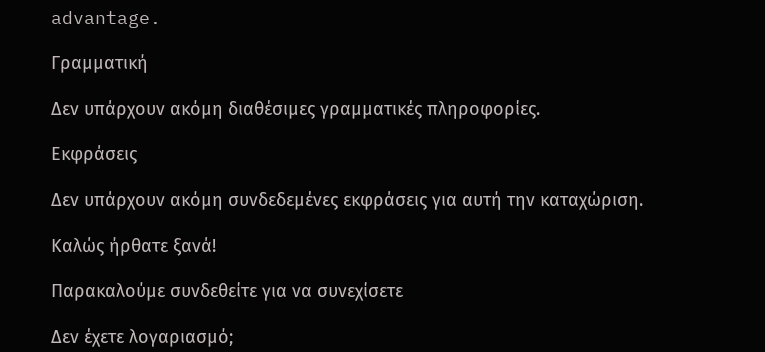advantage.

Γραμματική

Δεν υπάρχουν ακόμη διαθέσιμες γραμματικές πληροφορίες.

Εκφράσεις

Δεν υπάρχουν ακόμη συνδεδεμένες εκφράσεις για αυτή την καταχώριση.

Καλώς ήρθατε ξανά!

Παρακαλούμε συνδεθείτε για να συνεχίσετε

Δεν έχετε λογαριασμό;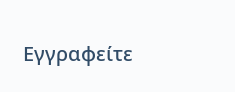Εγγραφείτε